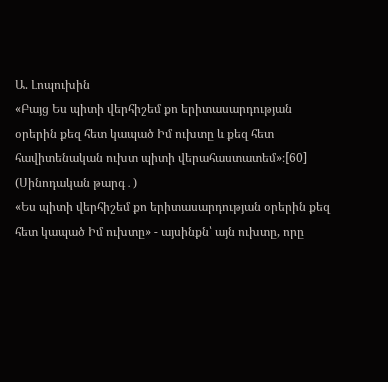Ա. Լոպուխին
«Բայց Ես պիտի վերհիշեմ քո երիտասարդության օրերին քեզ հետ կապած Իմ ուխտը և քեզ հետ հավիտենական ուխտ պիտի վերահաստատեմ»։[60] (Սինոդական թարգ․)
«Ես պիտի վերհիշեմ քո երիտասարդության օրերին քեզ հետ կապած Իմ ուխտը» - այսինքն՝ այն ուխտը, որը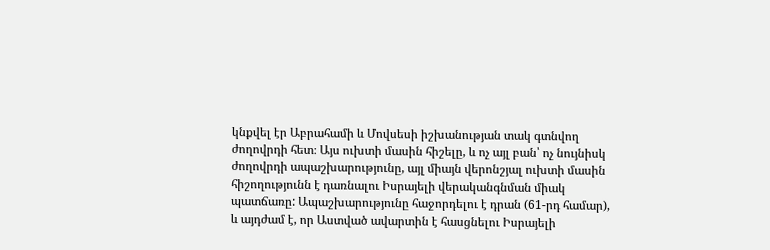կնքվել էր Աբրահամի և Մովսեսի իշխանության տակ գտնվող ժողովրդի հետ։ Այս ուխտի մասին հիշելը, և ոչ այլ բան՝ ոչ նույնիսկ ժողովրդի ապաշխարությունը, այլ միայն վերոնշյալ ուխտի մասին հիշողությունն է դառնալու Իսրայելի վերականգնման միակ պատճառը: Ապաշխարությունը հաջորդելու է դրան (61-րդ համար), և այդժամ է, որ Աստված ավարտին է հասցնելու Իսրայելի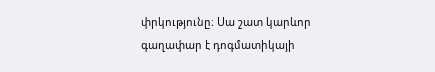փրկությունը։ Սա շատ կարևոր գաղափար է դոգմատիկայի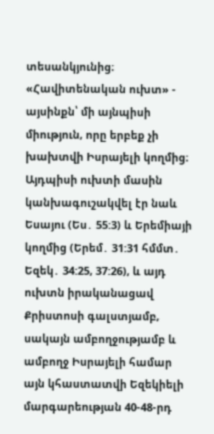տեսանկյունից։
«Հավիտենական ուխտ» - այսինքն՝ մի այնպիսի միություն, որը երբեք չի խախտվի Իսրայելի կողմից։ Այդպիսի ուխտի մասին կանխագուշակվել էր նաև Եսայու (Ես․ 55:3) և Երեմիայի կողմից (Երեմ․ 31:31 հմմտ․ Եզեկ․ 34:25, 37:26), և այդ ուխտն իրականացավ Քրիստոսի գալստյամբ, սակայն ամբողջությամբ և ամբողջ Իսրայելի համար այն կհաստատվի Եզեկիելի մարգարեության 40-48-րդ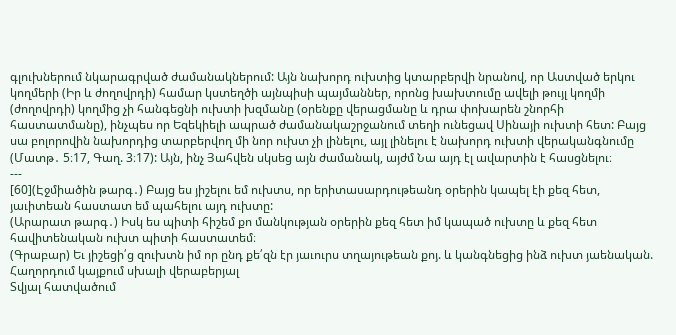գլուխներում նկարագրված ժամանակներում: Այն նախորդ ուխտից կտարբերվի նրանով, որ Աստված երկու կողմերի (Իր և ժողովրդի) համար կստեղծի այնպիսի պայմաններ, որոնց խախտումը ավելի թույլ կողմի (ժողովրդի) կողմից չի հանգեցնի ուխտի խզմանը (օրենքը վերացմանը և դրա փոխարեն շնորհի հաստատմանը), ինչպես որ Եզեկիելի ապրած ժամանակաշրջանում տեղի ունեցավ Սինայի ուխտի հետ: Բայց սա բոլորովին նախորդից տարբերվող մի նոր ուխտ չի լինելու, այլ լինելու է նախորդ ուխտի վերականգնումը (Մատթ․ 5։17, Գաղ. 3։17): Այն, ինչ Յահվեն սկսեց այն ժամանակ, այժմ Նա այդ էլ ավարտին է հասցնելու։
---
[60](Էջմիածին թարգ․) Բայց ես յիշելու եմ ուխտս, որ երիտասարդութեանդ օրերին կապել էի քեզ հետ, յաւիտեան հաստատ եմ պահելու այդ ուխտը:
(Արարատ թարգ․) Իսկ ես պիտի հիշեմ քո մանկության օրերին քեզ հետ իմ կապած ուխտը և քեզ հետ հավիտենական ուխտ պիտի հաստատեմ։
(Գրաբար) Եւ յիշեցի՛ց զուխտն իմ որ ընդ քե՛զն էր յաւուրս տղայութեան քոյ. և կանգնեցից ինձ ուխտ յաենական.
Հաղորդում կայքում սխալի վերաբերյալ
Տվյալ հատվածում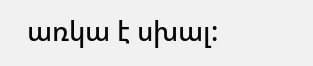առկա է սխալ: